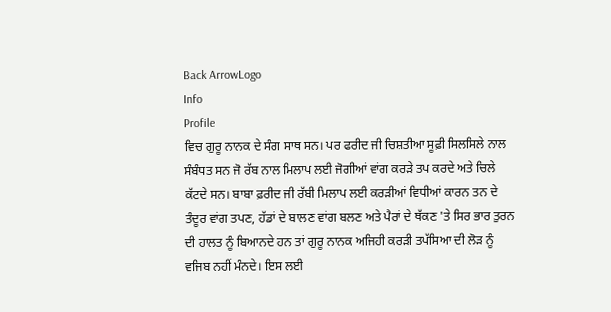Back ArrowLogo
Info
Profile
ਵਿਚ ਗੁਰੂ ਨਾਨਕ ਦੇ ਸੰਗ ਸਾਥ ਸਨ। ਪਰ ਫਰੀਦ ਜੀ ਚਿਸ਼ਤੀਆ ਸੂਫ਼ੀ ਸਿਲਸਿਲੇ ਨਾਲ ਸੰਬੰਧਤ ਸਨ ਜੋ ਰੱਬ ਨਾਲ ਮਿਲਾਪ ਲਈ ਜੋਗੀਆਂ ਵਾਂਗ ਕਰੜੇ ਤਪ ਕਰਦੇ ਅਤੇ ਚਿਲੇ ਕੱਟਦੇ ਸਨ। ਬਾਬਾ ਫ਼ਰੀਦ ਜੀ ਰੱਬੀ ਮਿਲਾਪ ਲਈ ਕਰੜੀਆਂ ਵਿਧੀਆਂ ਕਾਰਨ ਤਨ ਦੇ ਤੰਦੂਰ ਵਾਂਗ ਤਪਣ, ਹੱਡਾਂ ਦੇ ਬਾਲਣ ਵਾਂਗ ਬਲਣ ਅਤੇ ਪੈਰਾਂ ਦੇ ਥੱਕਣ 'ਤੇ ਸਿਰ ਭਾਰ ਤੁਰਨ ਦੀ ਹਾਲਤ ਨੂੰ ਬਿਆਨਦੇ ਹਨ ਤਾਂ ਗੁਰੂ ਨਾਨਕ ਅਜਿਹੀ ਕਰੜੀ ਤਪੱਸਿਆ ਦੀ ਲੋੜ ਨੂੰ ਵਜਿਬ ਨਹੀਂ ਮੰਨਦੇ। ਇਸ ਲਈ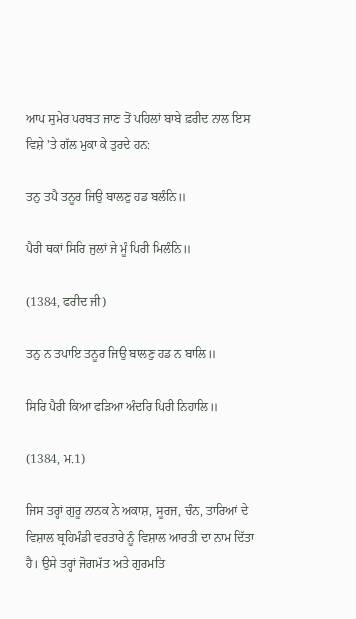ਆਪ ਸੁਮੇਰ ਪਰਬਤ ਜਾਣ ਤੋਂ ਪਹਿਲਾਂ ਬਾਬੇ ਫ਼ਰੀਦ ਨਾਲ ਇਸ ਵਿਸ਼ੇ 'ਤੇ ਗੱਲ ਮੁਕਾ ਕੇ ਤੁਰਦੇ ਹਨ:

ਤਨੁ ਤਪੈ ਤਨੂਰ ਜਿਉ ਬਾਲਣੁ ਹਡ ਬਲੰਨਿ॥

ਪੈਰੀ ਥਕਾਂ ਸਿਰਿ ਜੁਲਾਂ ਜੇ ਮੂੰ ਪਿਰੀ ਮਿਲੰਨਿ॥

(1384, ਫਰੀਦ ਜੀ)

ਤਨੁ ਨ ਤਪਾਇ ਤਨੂਰ ਜਿਉ ਬਾਲਣੁ ਹਡ ਨ ਬਾਲਿ॥

ਸਿਰਿ ਪੈਰੀ ਕਿਆ ਫੜਿਆ ਅੰਦਰਿ ਪਿਰੀ ਨਿਹਾਲਿ॥

(1384, ਮ.1)

ਜਿਸ ਤਰ੍ਹਾਂ ਗੁਰੂ ਨਾਨਕ ਨੇ ਅਕਾਸ਼, ਸੂਰਜ, ਚੰਨ, ਤਾਰਿਆਂ ਦੇ ਵਿਸ਼ਾਲ ਬ੍ਰਹਿਮੰਡੀ ਵਰਤਾਰੇ ਨੂੰ ਵਿਸ਼ਾਲ ਆਰਤੀ ਦਾ ਨਾਮ ਦਿੱਤਾ ਹੈ। ਉਸੇ ਤਰ੍ਹਾਂ ਜੋਗਮੱਤ ਅਤੇ ਗੁਰਮਤਿ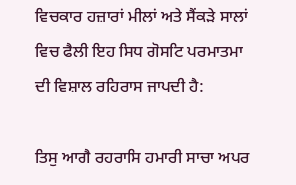ਵਿਚਕਾਰ ਹਜ਼ਾਰਾਂ ਮੀਲਾਂ ਅਤੇ ਸੈਂਕੜੇ ਸਾਲਾਂ ਵਿਚ ਫੈਲੀ ਇਹ ਸਿਧ ਗੋਸਟਿ ਪਰਮਾਤਮਾ ਦੀ ਵਿਸ਼ਾਲ ਰਹਿਰਾਸ ਜਾਪਦੀ ਹੈ:

ਤਿਸੁ ਆਗੈ ਰਹਰਾਸਿ ਹਮਾਰੀ ਸਾਚਾ ਅਪਰ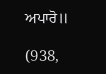ਅਪਾਰੋ॥

(938,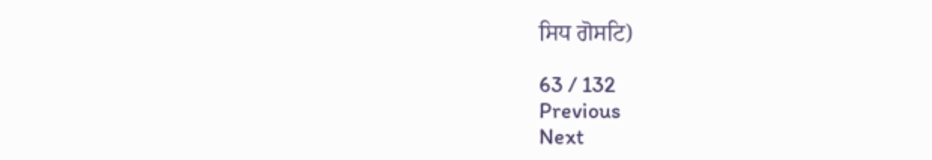ਸਿਧ ਗੋਸਟਿ)

63 / 132
Previous
Next